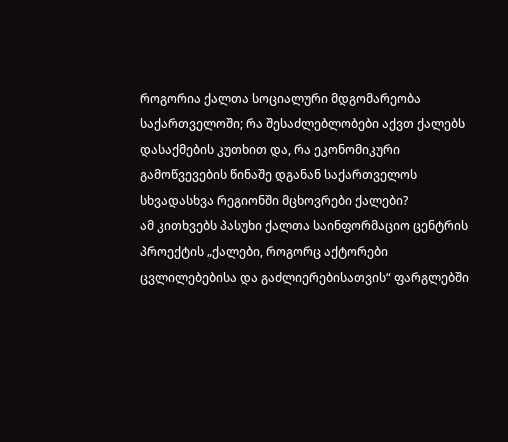როგორია ქალთა სოციალური მდგომარეობა საქართველოში; რა შესაძლებლობები აქვთ ქალებს დასაქმების კუთხით და, რა ეკონომიკური გამოწვევების წინაშე დგანან საქართველოს სხვადასხვა რეგიონში მცხოვრები ქალები?
ამ კითხვებს პასუხი ქალთა საინფორმაციო ცენტრის პროექტის „ქალები, როგორც აქტორები ცვლილებებისა და გაძლიერებისათვის“ ფარგლებში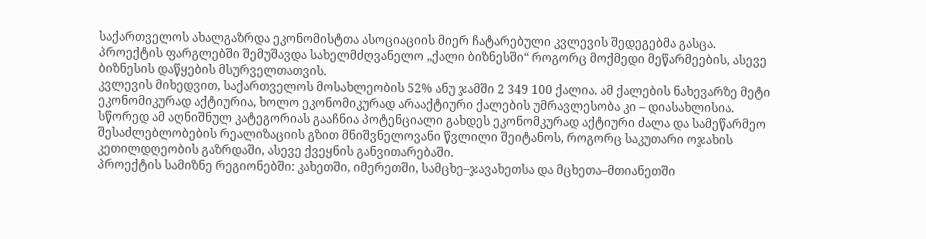საქართველოს ახალგაზრდა ეკონომისტთა ასოციაციის მიერ ჩატარებული კვლევის შედეგებმა გასცა.
პროექტის ფარგლებში შემუშავდა სახელმძღვანელო „ქალი ბიზნესში“ როგორც მოქმედი მეწარმეების, ასევე ბიზნესის დაწყების მსურველთათვის.
კვლევის მიხედვით, საქართველოს მოსახლეობის 52% ანუ ჯამში 2 349 100 ქალია. ამ ქალების ნახევარზე მეტი ეკონომიკურად აქტიურია, ხოლო ეკონომიკურად არააქტიური ქალების უმრავლესობა კი – დიასახლისია.
სწორედ ამ აღნიშნულ კატეგორიას გააჩნია პოტენციალი გახდეს ეკონომკურად აქტიური ძალა და სამეწარმეო შესაძლებლობების რეალიზაციის გზით მნიშვნელოვანი წვლილი შეიტანოს, როგორც საკუთარი ოჯახის კეთილდღეობის გაზრდაში, ასევე ქვეყნის განვითარებაში.
პროექტის სამიზნე რეგიონებში: კახეთში, იმერეთში, სამცხე–ჯავახეთსა და მცხეთა–მთიანეთში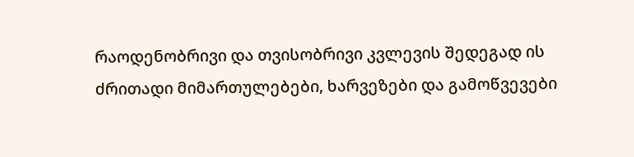რაოდენობრივი და თვისობრივი კვლევის შედეგად ის ძრითადი მიმართულებები, ხარვეზები და გამოწვევები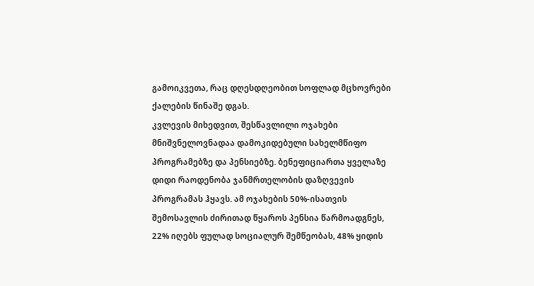გამოიკვეთა, რაც დღესდღეობით სოფლად მცხოვრები ქალების წინაშე დგას.
კვლევის მიხედვით, შესწავლილი ოჯახები მნიშვნელოვნადაა დამოკიდებული სახელმწიფო პროგრამებზე და პენსიებზე. ბენეფიციართა ყველაზე დიდი რაოდენობა ჯანმრთელობის დაზღვევის პროგრამას ჰყავს. ამ ოჯახების 50%-ისათვის შემოსავლის ძირითად წყაროს პენსია წარმოადგნეს, 22% იღებს ფულად სოციალურ შემწეობას, 48% ყიდის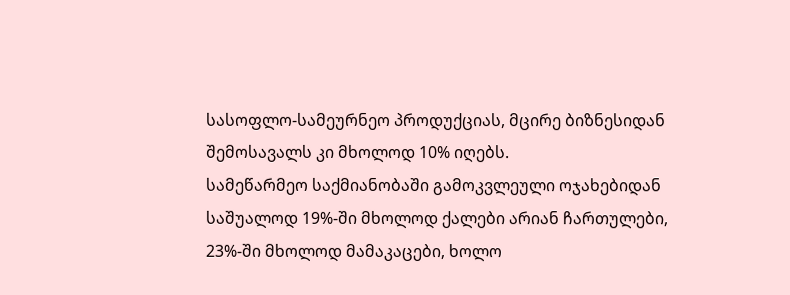სასოფლო-სამეურნეო პროდუქციას, მცირე ბიზნესიდან შემოსავალს კი მხოლოდ 10% იღებს.
სამეწარმეო საქმიანობაში გამოკვლეული ოჯახებიდან საშუალოდ 19%-ში მხოლოდ ქალები არიან ჩართულები, 23%-ში მხოლოდ მამაკაცები, ხოლო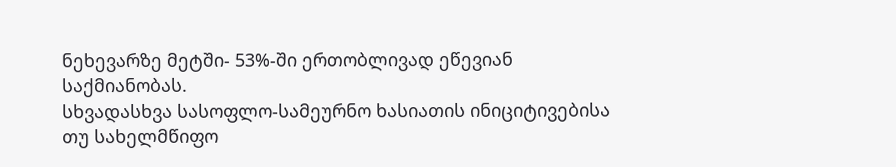ნეხევარზე მეტში- 53%-ში ერთობლივად ეწევიან საქმიანობას.
სხვადასხვა სასოფლო-სამეურნო ხასიათის ინიციტივებისა თუ სახელმწიფო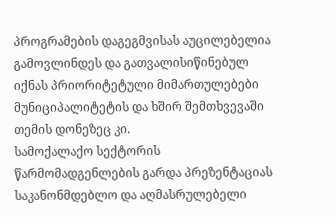პროგრამების დაგეგმვისას აუცილებელია გამოვლინდეს და გათვალისიწინებულ იქნას პრიორიტეტული მიმართულებები მუნიციპალიტეტის და ხშირ შემთხვევაში თემის დონეზეც კი.
სამოქალაქო სექტორის წარმომადგენლების გარდა პრეზენტაციას საკანონმდებლო და აღმასრულებელი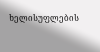ხელისუფლების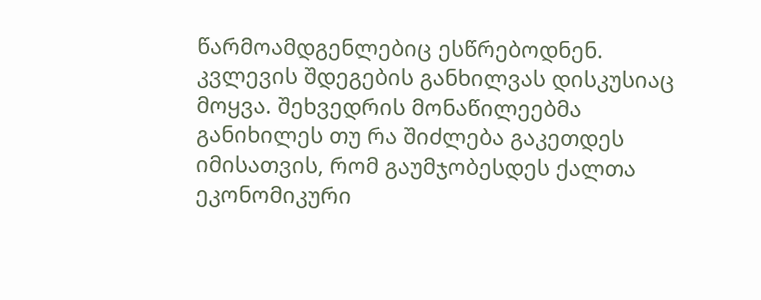წარმოამდგენლებიც ესწრებოდნენ. კვლევის შდეგების განხილვას დისკუსიაც მოყვა. შეხვედრის მონაწილეებმა განიხილეს თუ რა შიძლება გაკეთდეს იმისათვის, რომ გაუმჯობესდეს ქალთა ეკონომიკური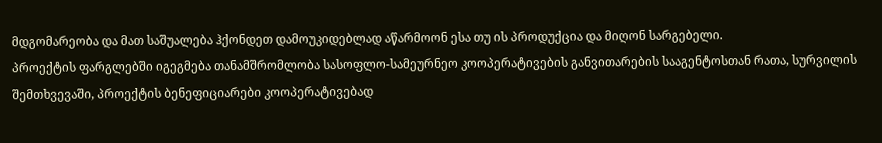მდგომარეობა და მათ საშუალება ჰქონდეთ დამოუკიდებლად აწარმოონ ესა თუ ის პროდუქცია და მიღონ სარგებელი.
პროექტის ფარგლებში იგეგმება თანამშრომლობა სასოფლო-სამეურნეო კოოპერატივების განვითარების სააგენტოსთან რათა, სურვილის შემთხვევაში, პროექტის ბენეფიციარები კოოპერატივებად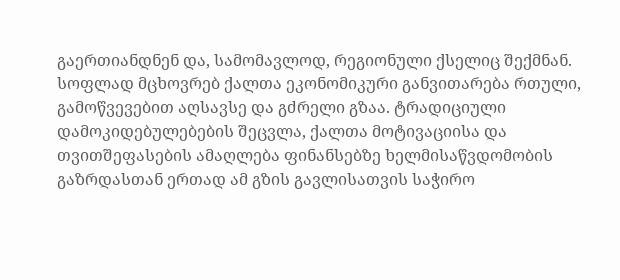გაერთიანდნენ და, სამომავლოდ, რეგიონული ქსელიც შექმნან.
სოფლად მცხოვრებ ქალთა ეკონომიკური განვითარება რთული, გამოწვევებით აღსავსე და გძრელი გზაა. ტრადიციული დამოკიდებულებების შეცვლა, ქალთა მოტივაციისა და თვითშეფასების ამაღლება ფინანსებზე ხელმისაწვდომობის გაზრდასთან ერთად ამ გზის გავლისათვის საჭირო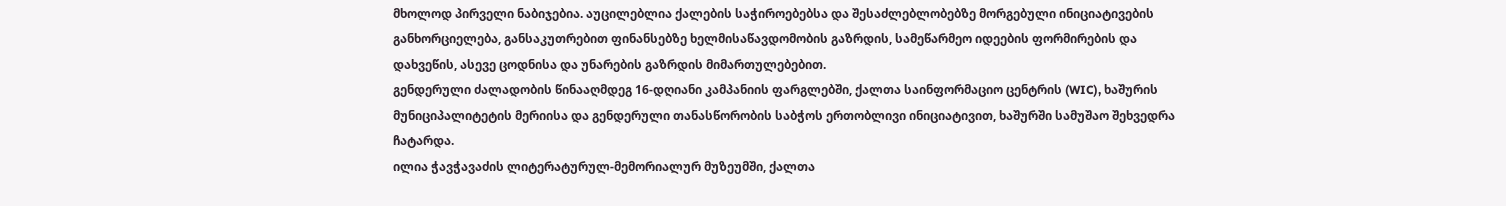მხოლოდ პირველი ნაბიჯებია. აუცილებლია ქალების საჭიროებებსა და შესაძლებლობებზე მორგებული ინიციატივების განხორციელება, განსაკუთრებით ფინანსებზე ხელმისაწავდომობის გაზრდის, სამეწარმეო იდეების ფორმირების და დახვეწის, ასევე ცოდნისა და უნარების გაზრდის მიმართულებებით.
გენდერული ძალადობის წინააღმდეგ 16-დღიანი კამპანიის ფარგლებში, ქალთა საინფორმაციო ცენტრის (WIC), ხაშურის მუნიციპალიტეტის მერიისა და გენდერული თანასწორობის საბჭოს ერთობლივი ინიციატივით, ხაშურში სამუშაო შეხვედრა ჩატარდა.
ილია ჭავჭავაძის ლიტერატურულ-მემორიალურ მუზეუმში, ქალთა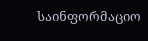საინფორმაციო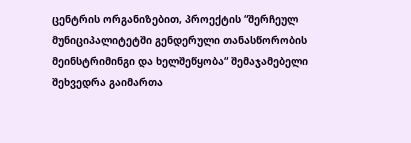ცენტრის ორგანიზებით, პროექტის “შერჩეულ მუნიციპალიტეტში გენდერული თანასწორობის მეინსტრიმინგი და ხელშეწყობა“ შემაჯამებელი შეხვედრა გაიმართა